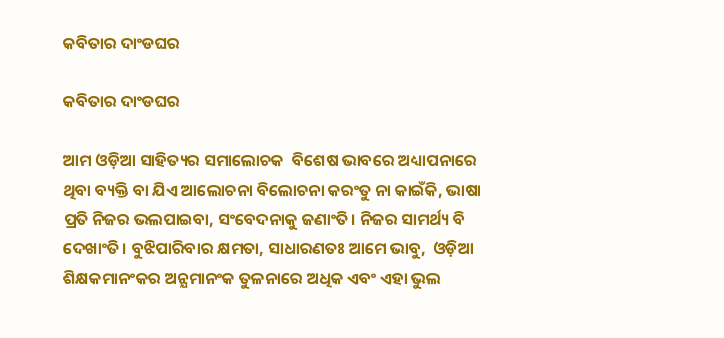କବିତାର ଦାଂଡଘର

କବିତାର ଦାଂଡଘର

ଆମ ଓଡ଼ିଆ ସାହିତ୍ୟର ସମାଲୋଚକ  ବିଶେଷ ଭାବରେ ଅଧ୍ୟାପନାରେ ଥିବା ବ୍ୟକ୍ତି ବା ଯିଏ ଆଲୋଚନା ବିଲୋଚନା କରଂତୁ ନା କାଇଁକି, ଭାଷା ପ୍ରତି ନିଜର ଭଲପାଇବା, ସଂବେଦନାକୁ ଜଣାଂତି। ନିଜର ସାମର୍ଥ୍ୟ ବି ଦେଖାଂତି। ବୁଝିପାରିବାର କ୍ଷମତା, ସାଧାରଣତଃ ଆମେ ଭାବୁ,  ଓଡ଼ିଆ ଶିକ୍ଷକମାନଂକର ଅନ୍ଯମାନଂକ ତୁଳନାରେ ଅଧିକ ଏବଂ ଏହା ଭୁଲ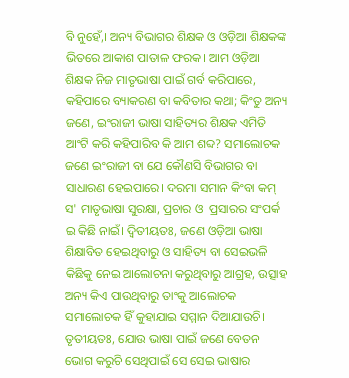ବି ନୁହେଁ,। ଅନ୍ୟ ବିଭାଗର ଶିକ୍ଷକ ଓ ଓଡ଼ିଆ ଶିକ୍ଷକଙ୍କ ଭିତରେ ଆକାଶ ପାତାଳ ଫରକ। ଆମ ଓଡ଼ିଆ ଶିକ୍ଷକ ନିଜ ମାତୃଭାଷା ପାଇଁ ଗର୍ବ କରିପାରେ, କହିପାରେ ବ୍ୟାକରଣ ବା କବିତାର କଥା; କିଂତୁ ଅନ୍ୟ ଜଣେ, ଇଂରାଜୀ ଭାଷା ସାହିତ୍ୟର ଶିକ୍ଷକ ଏମିତି ଆଂଟି କରି କହିପାରିବ କି ଆମ ଶବ୍ଦ? ସମାଲୋଚକ ଜଣେ ଇଂରାଜୀ ବା ଯେ କୌଣସି ବିଭାଗର ବା ସାଧାରଣ ହେଇପାରେ। ଦରମା ସମାନ କିଂବା କମ୍ ସ' ମାତୃଭାଷା ସୁରକ୍ଷା, ପ୍ରଚାର ଓ  ପ୍ରସାରର ସଂପର୍କ  ଇ କିଛି ନାଇଁ। ଦ୍ବିତୀୟତଃ, ଜଣେ ଓଡ଼ିଆ ଭାଷା ଶିକ୍ଷାବିତ ହେଇଥିବାରୁ ଓ ସାହିତ୍ୟ ବା ସେଇଭଳି କିଛିକୁ ନେଇ ଆଲୋଚନା କରୁଥିବାରୁ ଆଗ୍ରହ, ଉତ୍ସାହ ଅନ୍ୟ କିଏ ପାଉଥିବାରୁ ତାଂକୁ ଆଲୋଚକ ସମାଲୋଚକ ହିଁ କୁହାଯାଇ ସମ୍ମାନ ଦିଆଯାଉଚି। ତୃତୀୟତଃ, ଯୋଉ ଭାଷା ପାଇଁ ଜଣେ ବେତନ ଭୋଗ କରୁଚି ସେଥିପାଇଁ ସେ ସେଇ ଭାଷାର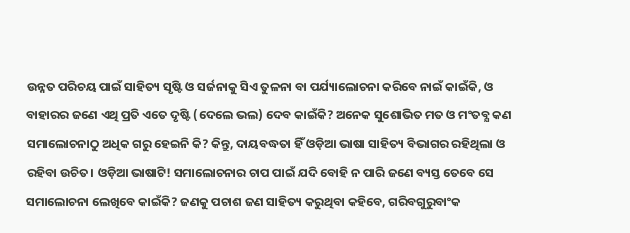ଉନ୍ନତ ପରିଚୟ ପାଇଁ ସାହିତ୍ୟ ସୃଷ୍ଟି ଓ ସର୍ଜନାକୁ ସିଏ ତୁଳନା ବା ପର୍ଯ୍ୟାଲୋଚନା କରିବେ ନାଇଁ କାଇଁକି, ଓ ବାହାରର ଜଣେ ଏଥି ପ୍ରତି ଏତେ ଦୃଷ୍ଟି (ଦେଲେ ଭଲ) ଦେବ କାଇଁକି? ଅନେକ ସୁଶୋଭିତ ମତ ଓ ମଂତବ୍ଯ କଣ ସମାଲୋଚନାଠୁ ଅଧିକ ଗରୁ ହେଇନି କି? କିନ୍ତୁ, ଦାୟବଦ୍ଧତା ହିଁ ଓଡ଼ିଆ ଭାଷା ସାହିତ୍ୟ ବିଭାଗର ରହିଥିଲା ଓ ରହିବା ଉଚିତ। ଓଡ଼ିଆ ଭାଷାଟି! ସମାଲୋଚନାର ଚାପ ପାଇଁ ଯଦି ବୋହି ନ ପାରି ଜଣେ ବ୍ୟସ୍ତ ତେବେ ସେ ସମାଲୋଚନା ଲେଖିବେ କାଇଁକି? ଜଣକୁ ପଚାଶ ଜଣ ସାହିତ୍ୟ କରୁଥିବା କହିବେ, ଗରିବଗୁରୁବାଂକ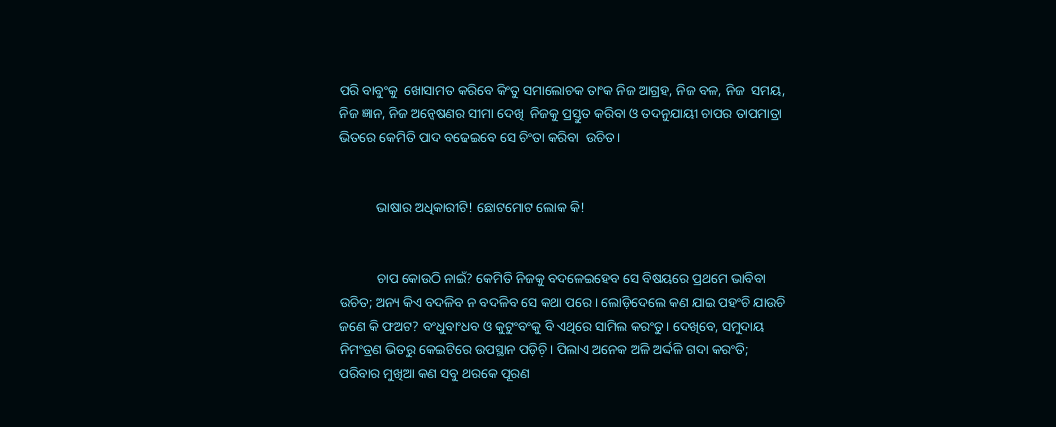ପରି ବାବୁଂକୁ  ଖୋସାମତ କରିବେ କିଂତୁ ସମାଲୋଚକ ତାଂକ ନିଜ ଆଗ୍ରହ, ନିଜ ବଳ, ନିଜ  ସମୟ, ନିଜ ଜ୍ଞାନ, ନିଜ ଅନ୍ବେଷଣର ସୀମା ଦେଖି  ନିଜକୁ ପ୍ରସ୍ତୁତ କରିବା ଓ ତଦନୁଯାୟୀ ଚାପର ତାପମାତ୍ରା ଭିତରେ କେମିତି ପାଦ ବଢେଇବେ ସେ ଚିଂତା କରିବା  ଉଚିତ।


           ଭାଷାର ଅଧିକାରୀଟି! ଛୋଟମୋଟ ଲୋକ କି!


           ଚାପ କୋଉଠି ନାଇଁ? କେମିତି ନିଜକୁ ବଦଳେଇହେବ ସେ ବିଷୟରେ ପ୍ରଥମେ ଭାବିବା ଉଚିତ; ଅନ୍ୟ କିଏ ବଦଳିବ ନ ବଦଳିବ ସେ କଥା ପରେ। ଲୋଡ଼ିଦେଲେ କଣ ଯାଇ ପହଂଚି ଯାଉଚି ଜଣେ କି ଫଅଟ? ବଂଧୁବାଂଧବ ଓ କୁଟୁଂବଂକୁ ବି ଏଥିରେ ସାମିଲ କରଂତୁ। ଦେଖିବେ, ସମୁଦାୟ ନିମଂତ୍ରଣ ଭିତରୁ କେଇଟିରେ ଉପସ୍ଥାନ ପଡ଼ିଚ଼ି। ପିଲାଏ ଅନେକ ଅଳି ଅର୍ଦ୍ଦଳି ଗଦା କରଂତି; ପରିବାର ମୁଖିଆ କଣ ସବୁ ଥରକେ ପୂରଣ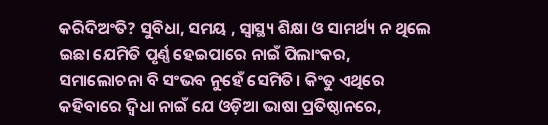କରିଦିଅଂତି? ସୁବିଧା, ସମୟ , ସ୍ବାସ୍ଥ୍ୟ ଶିକ୍ଷା ଓ ସାମର୍ଥ୍ୟ ନ ଥିଲେ ଇଛା ଯେମିତି ପୃର୍ଣ୍ଣ ହେଇପାରେ ନାଇଁ ପିଲାଂକର, ସମାଲୋଚନା ବି ସଂଭବ ନୁହେଁ ସେମିତି। କିଂତୁ ଏଥିରେ କହିବାରେ ଦ୍ୱିଧା ନାଇଁ ଯେ ଓଡ଼ିଆ ଭାଷା ପ୍ରତିଷ୍ଠାନରେ,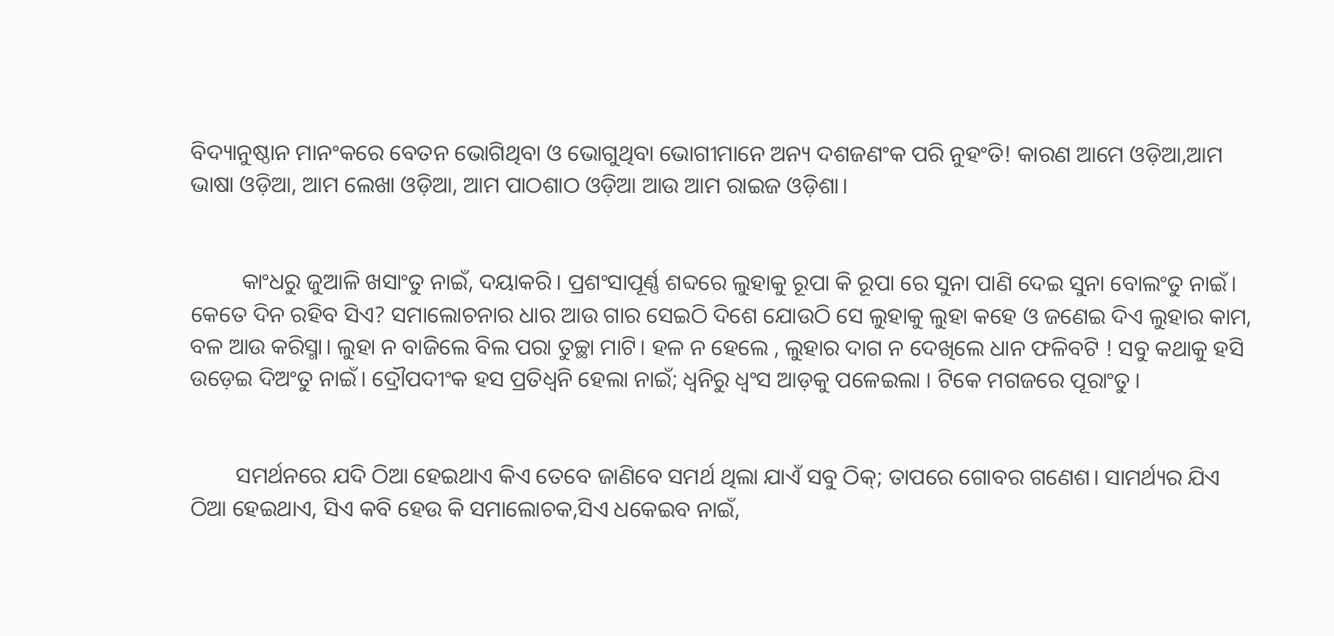ବିଦ୍ୟାନୁଷ୍ଠାନ ମାନଂକରେ ବେତନ ଭୋଗିଥିବା ଓ ଭୋଗୁଥିବା ଭୋଗୀମାନେ ଅନ୍ୟ ଦଶଜଣଂକ ପରି ନୁହଂତି! କାରଣ ଆମେ ଓଡ଼ିଆ,ଆମ ଭାଷା ଓଡ଼ିଆ, ଆମ ଲେଖା ଓଡ଼ିଆ, ଆମ ପାଠଶାଠ ଓଡ଼ିଆ ଆଉ ଆମ ରାଇଜ ଓଡ଼ିଶା।


         କାଂଧରୁ ଜୁଆଳି ଖସାଂତୁ ନାଇଁ, ଦୟାକରି। ପ୍ରଶଂସାପୂର୍ଣ୍ଣ ଶବ୍ଦରେ ଲୁହାକୁ ରୂପା କି ରୂପା ରେ ସୁନା ପାଣି ଦେଇ ସୁନା ବୋଲଂତୁ ନାଇଁ। କେତେ ଦିନ ରହିବ ସିଏ? ସମାଲୋଚନାର ଧାର ଆଉ ଗାର ସେଇଠି ଦିଶେ ଯୋଉଠି ସେ ଲୁହାକୁ ଲୁହା କହେ ଓ ଜଣେଇ ଦିଏ ଲୁହାର କାମ, ବଳ ଆଉ କରିସ୍ମା। ଲୁହା ନ ବାଜିଲେ ବିଲ ପରା ତୁଚ୍ଛା ମାଟି। ହଳ ନ ହେଲେ , ଲୁହାର ଦାଗ ନ ଦେଖିଲେ ଧାନ ଫଳିବଟି ! ସବୁ କଥାକୁ ହସି ଉଡ଼େଇ ଦିଅଂତୁ ନାଇଁ। ଦ୍ରୌପଦୀଂକ ହସ ପ୍ରତିଧ୍ଵନି ହେଲା ନାଇଁ; ଧ୍ବନିରୁ ଧ୍ବଂସ ଆଡ଼କୁ ପଳେଇଲା । ଟିକେ ମଗଜରେ ପୂରାଂତୁ।


        ସମର୍ଥନରେ ଯଦି ଠିଆ ହେଇଥାଏ କିଏ ତେବେ ଜାଣିବେ ସମର୍ଥ ଥିଲା ଯାଏଁ ସବୁ ଠିକ୍; ତାପରେ ଗୋବର ଗଣେଶ। ସାମର୍ଥ୍ୟର ଯିଏ ଠିଆ ହେଇଥାଏ, ସିଏ କବି ହେଉ କି ସମାଲୋଚକ,ସିଏ ଧକେଇବ ନାଇଁ,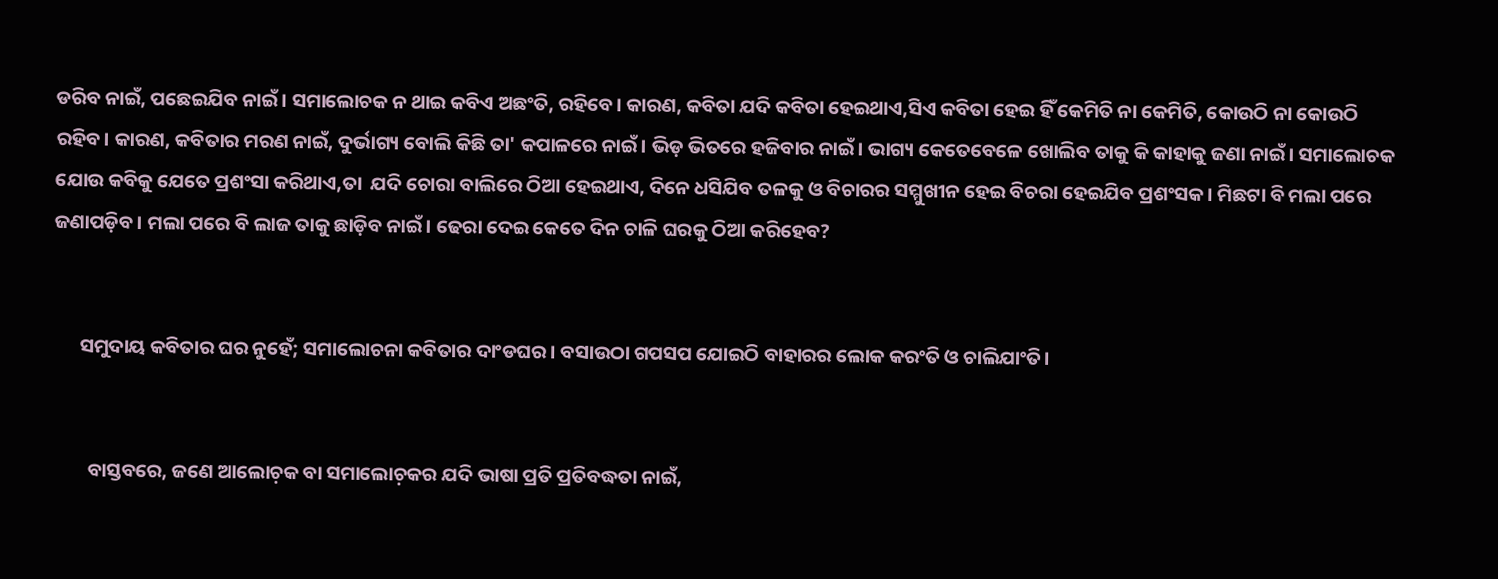ଡରିବ ନାଇଁ, ପଛେଇଯିବ ନାଇଁ। ସମାଲୋଚକ ନ ଥାଇ କବିଏ ଅଛଂତି, ରହିବେ। କାରଣ, କବିତା ଯଦି କବିତା ହେଇଥାଏ,ସିଏ କବିତା ହେଇ ହିଁ କେମିତି ନା କେମିତି, କୋଉଠି ନା କୋଉଠି ରହିବ। କାରଣ, କବିତାର ମରଣ ନାଇଁ, ଦୁର୍ଭାଗ୍ୟ ବୋଲି କିଛି ତା' କପାଳରେ ନାଇଁ। ଭିଡ଼ ଭିତରେ ହଜିବାର ନାଇଁ। ଭାଗ୍ୟ କେତେବେଳେ ଖୋଲିବ ତାକୁ କି କାହାକୁ ଜଣା ନାଇଁ। ସମାଲୋଚକ ଯୋଉ କବିକୁ ଯେତେ ପ୍ରଶଂସା କରିଥାଏ,ତା  ଯଦି ଚୋରା ବାଲିରେ ଠିଆ ହେଇଥାଏ, ଦିନେ ଧସିଯିବ ତଳକୁ ଓ ବିଚାରର ସମ୍ମୁଖୀନ ହେଇ ବିଚରା ହେଇଯିବ ପ୍ରଶଂସକ। ମିଛଟା ବି ମଲା ପରେ ଜଣାପଡ଼ିବ। ମଲା ପରେ ବି ଲାଜ ତାକୁ ଛାଡ଼ିବ ନାଇଁ। ଢେରା ଦେଇ କେତେ ଦିନ ଚାଳି ଘରକୁ ଠିଆ କରିହେବ?


      ସମୁଦାୟ କବିତାର ଘର ନୁହେଁ; ସମାଲୋଚନା କବିତାର ଦାଂଡଘର। ବସାଉଠା ଗପସପ ଯୋଇଠି ବାହାରର ଲୋକ କରଂତି ଓ ଚାଲିଯାଂତି।


        ବାସ୍ତବରେ, ଜଣେ ଆଲୋଚ଼କ ବା ସମାଲୋଚ଼କର ଯଦି ଭାଷା ପ୍ରତି ପ୍ରତିବଦ୍ଧତା ନାଇଁ,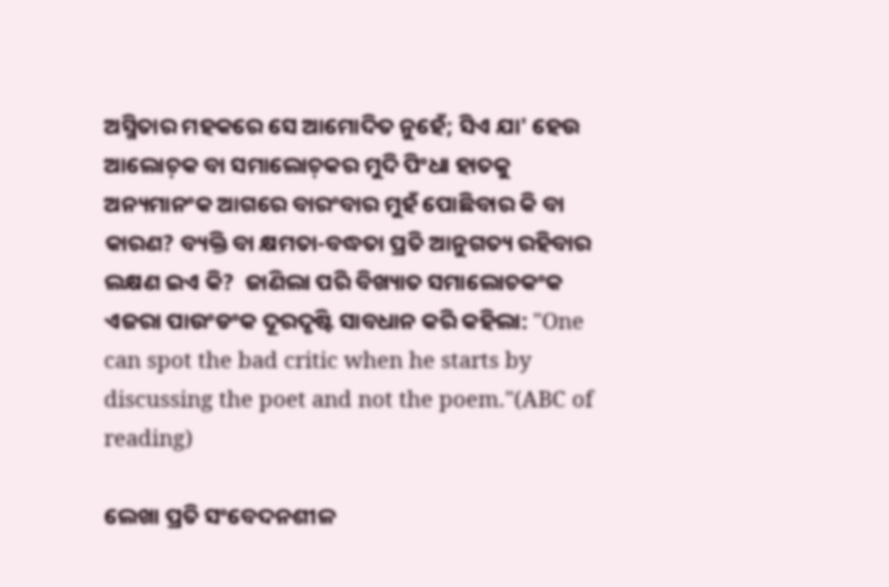ଅସ୍ମିତାର ମହକରେ ସେ ଆମୋଦିତ ନୁହେଁ; ସିଏ ଯା' ହେଉ ଆଲୋଚ଼କ ବା ସମାଲୋଚ଼କର ମୁଦି ପିଂଧା ହାତକୁ ଅନ୍ୟମାନଂକ ଆଗରେ ବାରଂବାର ମୁହଁ ପୋଛିବାର କି ବା କାରଣ? ବ୍ୟକ୍ତି ବା କ୍ଷମତା-ବଦ୍ଧତା ପ୍ରତି ଆନୁଗତ୍ୟ ରହିବାର ଲକ୍ଷଣ ଇଏ କି?  ଜାଣିଲା ପରି ବିଖ୍ୟାତ ସମାଲୋଚକଂକ  ଏଜରା ପାଉଂଡଂକ ଦୂରଦୃଷ୍ଟି ସାବଧାନ କରି କହିଲା: "One can spot the bad critic when he starts by discussing the poet and not the poem."(ABC of reading)

ଲେଖା ପ୍ରତି ସଂବେଦନଶୀଳ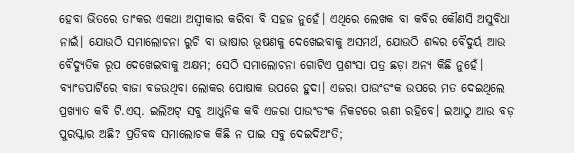ହେବା ଭିତରେ ତାଂକର ଏକଥା ଅସ୍ବୀକାର କରିବା ବି ସହଜ ନୁହେଁ। ଏଥିରେ ଲେଖକ ବା କବିର କୌଣସି ଅସୁବିଧା ନାଇଁ। ଯୋଉଠି ସମାଲୋଚନା ରୁଚି ବା ଭାଷାର ଭୂଷଣକୁ ଦେଖେଇବାକୁ ଅସମର୍ଥ, ଯୋଉଠି ଶବ୍ଦର ବୈଦୁର୍ୟ ଆଉ ବୈଦ୍ୟୁତିକ ରୂପ ଦେଖେଇବାକୁ ଅକ୍ଷମ; ସେଠି ସମାଲୋଚନା ଗୋଟିଏ ପ୍ରଶଂସା ପତ୍ର ଛଡ଼ା ଅନ୍ୟ କିଛି ନୁହେଁ। ବ୍ଯାଂଡପାର୍ଟିରେ ବାଜା ବଜଉଥିବା ଲୋକର ପୋଷାକ ଉପରେ ହୁଦା। ଏଜରା ପାଉଂଡଂକ ଉପରେ ମତ ଦେଇଥିଲେ ପ୍ରଖ୍ୟାତ କବି ଟି.ଏସ୍. ଇଲିଅଟ୍ ସବୁ ଆଧୁନିକ କବି ଏଜରା ପାଉଂଡଂକ ନିକଟରେ ଋଣୀ ରହିବେ। ଇଆଠୁ ଆଉ ବଡ଼ ପୁରସ୍କାର ଅଛି? ପ୍ରତିବଦ୍ଧ ସମାଲୋଚକ କିଛି ନ ପାଇ ସବୁ ଦେଇଦିଅଂତି;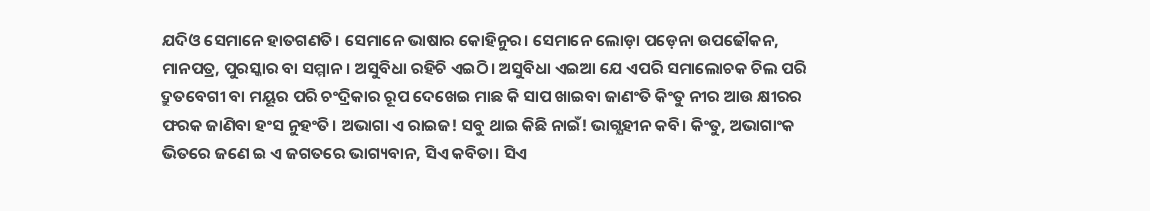ଯଦିଓ ସେମାନେ ହାତଗଣତି। ସେମାନେ ଭାଷାର କୋହିନୁର। ସେମାନେ ଲୋଡ଼ା ପଡ଼େନା ଉପଢୌକନ, ମାନପତ୍ର, ପୁରସ୍କାର ବା ସମ୍ମାନ। ଅସୁବିଧା ରହିଚି ଏଇଠି। ଅସୁବିଧା ଏଇଆ ଯେ ଏପରି ସମାଲୋଚକ ଚିଲ ପରି ଦ୍ରୁତବେଗୀ ବା ମୟୂର ପରି ଚଂଦ୍ରିକାର ରୂପ ଦେଖେଇ ମାଛ କି ସାପ ଖାଇବା ଜାଣଂତି କିଂତୁ ନୀର ଆଉ କ୍ଷୀରର ଫରକ ଜାଣିବା ହଂସ ନୁହଂତି। ଅଭାଗା ଏ ରାଇଜ! ସବୁ ଥାଇ କିଛି ନାଇଁ! ଭାଗ୍ଯହୀନ କବି। କିଂତୁ, ଅଭାଗାଂକ ଭିତରେ ଜଣେ ଇ ଏ ଜଗତରେ ଭାଗ୍ୟବାନ, ସିଏ କବିତା। ସିଏ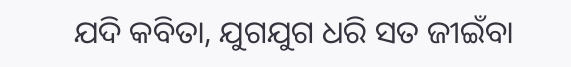ଯଦି କବିତା, ଯୁଗଯୁଗ ଧରି ସତ ଜୀଇଁବା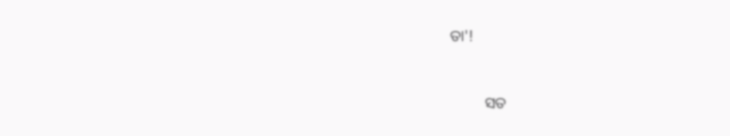ତା'!


         ସତ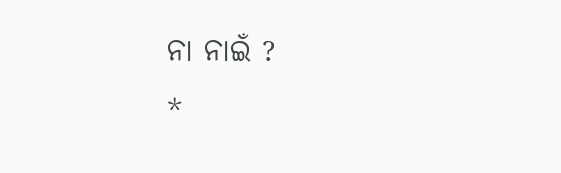ନା ନାଇଁ ?
*